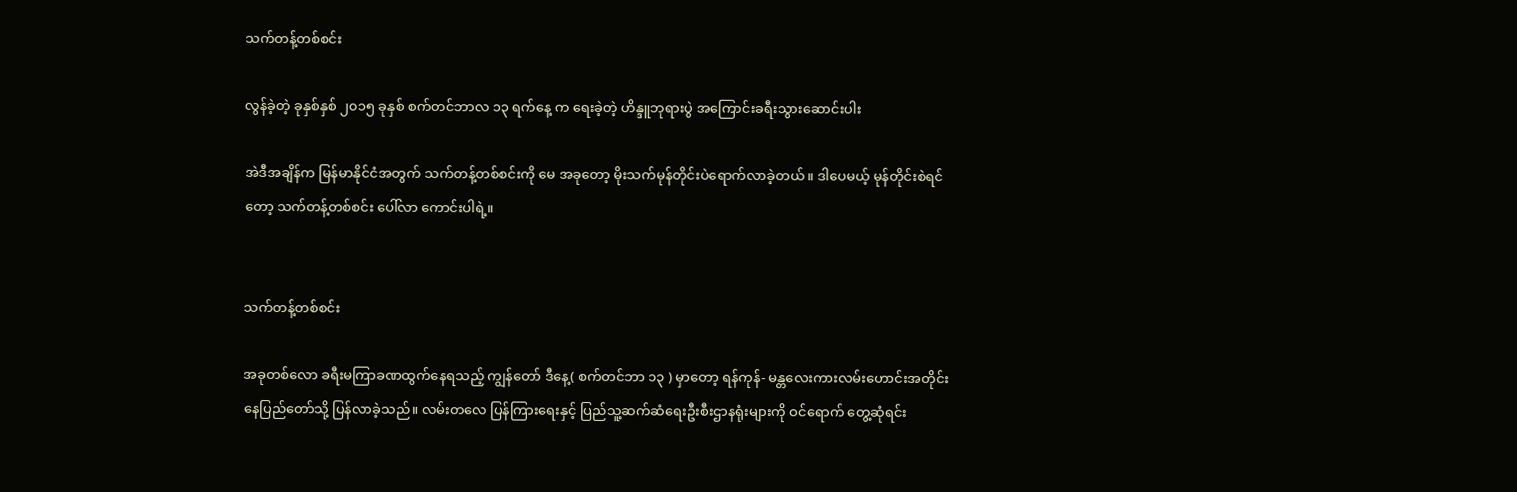သက်တန့်တစ်စင်း

လွန်ခဲ့တဲ့ ခုနှစ်နှစ် ၂၀၁၅ ခုနှစ် စက်တင်ဘာလ ၁၃ ရက်နေ့ က ရေးခဲ့တဲ့ ဟိန္ဒူဘုရားပွဲ အကြောင်းခရီးသွားဆောင်းပါး

အဲဒီအချိန်က မြန်မာနိုင်ငံအတွက် သက်တန့်တစ်စင်းကို မေ အခုတော့ မိုးသက်မုန်တိုင်းပဲရောက်လာခဲ့တယ်။ ဒါပေမယ့် မုန်တိုင်းစဲရင်တော့ သက်တန့်တစ်စင်း ပေါ်လာ ကောင်းပါရဲ့။


သက်တန့်တစ်စင်း

အခုတစ်လော ခရီးမကြာခဏထွက်နေရသည့် ကျွန်တော် ဒီနေ့( စက်တင်ဘာ ၁၃ ) မှာတော့ ရန်ကုန်- မန္တလေးကားလမ်းဟောင်းအတိုင်း နေပြည်တော်သို့ ပြန်လာခဲ့သည်။ လမ်းတလေ ပြန်ကြားရေးနှင့် ပြည်သူ့ဆက်ဆံရေးဦးစီးဌာနရုံးများကို ဝင်ရောက် တွေ့ဆုံရင်း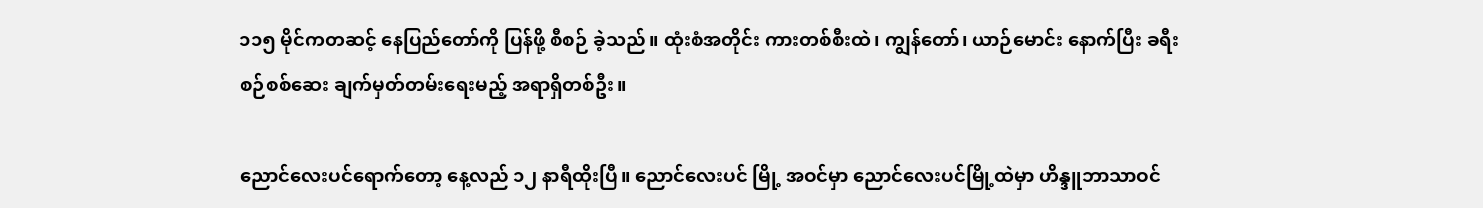၁၁၅ မိုင်ကတဆင့် နေပြည်တော်ကို ပြန်ဖို့ စီစဉ် ခဲ့သည်။ ထုံးစံအတိုင်း ကားတစ်စီးထဲ၊ ကျွန်တော်၊ ယာဉ်မောင်း နောက်ပြီး ခရီးစဉ်စစ်ဆေး ချက်မှတ်တမ်းရေးမည့် အရာရှိတစ်ဦး။

ညောင်လေးပင်ရောက်တော့ နေ့လည် ၁၂ နာရီထိုးပြီ။ ညောင်လေးပင် မြို့ အဝင်မှာ ညောင်လေးပင်မြို့ထဲမှာ ဟိန္ဒူဘာသာဝင်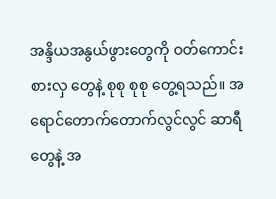အန္ဒိယအနွယ်ဖွားတွေကို ဝတ်ကောင်းစားလှ တွေနဲ့ စုစု စုစု တွေ့ရသည်။ အရောင်တောက်တောက်လွင်လွင် ဆာရီတွေနဲ့ အ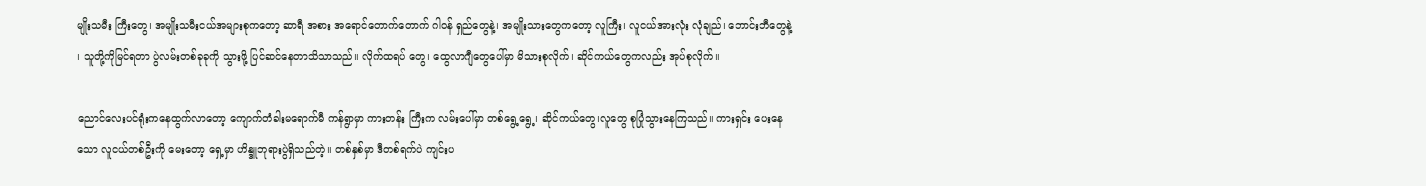မျိုးသမီး ကြီးတွေ၊ အမျိုးသမီးငယ်အများစုကတော့ ဆာရီ အစား အရောင်တောက်တောက် ဂါဝန် ရှည်တွေနဲ့၊ အမျိုးသားတွေကတော့ လူကြီး၊ လူငယ်အားလုံး လုံချည်၊ ဘောင်းဘီတွေနဲ့ ၊ သူတို့ကိုမြင်ရတာ ပွဲလမ်းတစ်ခုခုကို သွားဖို့ ပြင်ဆင်နေတာသိသာသည်။ လိုက်ထရပ် တွေ၊ ထွေလာဂျီတွေပေါ်မှာ မိသားစုလိုက်၊ ဆိုင်ကယ်တွေကလည်း အုပ်စုလိုက်။

ညောင်လေးပင်ရုံးကနေထွက်လာတော့ ကျောက်တံခါးမရောက်မီ ကန်ရွာမှာ ကားတန်း ကြီးက လမ်းပေါ်မှာ တစ်ရွေ့ရွေ့၊ ဆိုင်ကယ်တွေ၊လူတွေ စုပြုံသွားနေကြသည်။ ကားရှင်း ပေးနေသော လူငယ်တစ်ဦးကို မေးတော့ ရှေ့မှာ ဟိန္ဒူဘုရားပွဲရှိသည်တဲ့။ တစ်နှစ်မှာ ဒီတစ်ရက်ပဲ ကျင်းပ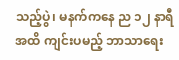သည့်ပွဲ၊ မနက်ကနေ ည ၁၂ နာရီအထိ ကျင်းပမည့် ဘာသာရေး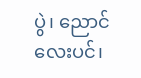ပွဲ၊ ညောင်လေးပင်၊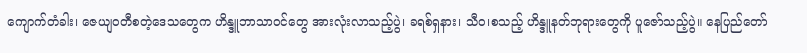ကျောက်တံခါး၊ ဇေယျဝတီစတဲ့ဒေသတွေက ဟိန္ဒူဘာသာဝင်တွေ အားလုံးလာသည့်ပွဲ၊ ခရစ်ရှနား၊ သီဝ၊စသည့် ဟိန္ဒူနတ်ဘုရားတွေကို ပူဇော်သည့်ပွဲ။ နေပြည်တော်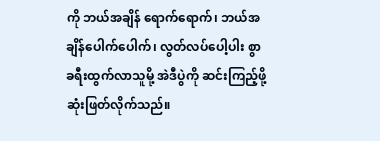ကို ဘယ်အချိန် ရောက်ရောက်၊ ဘယ်အချိန်ပေါက်ပေါက်၊ လွတ်လပ်ပေါ့ပါး စွာခရီးထွက်လာသူမို့ အဲဒီပွဲကို ဆင်းကြည့်ဖို့ ဆုံးဖြတ်လိုက်သည်။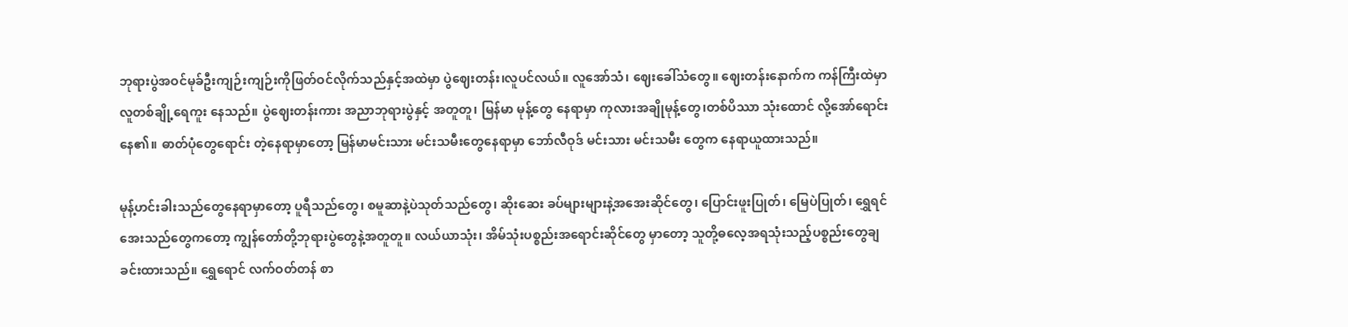ဘုရားပွဲအဝင်မုခ်ဦးကျဉ်းကျဉ်းကိုဖြတ်ဝင်လိုက်သည်နှင့်အထဲမှာ ပွဲဈေးတန်း၊လူပင်လယ်။ လူအော်သံ၊ ဈေးခေါ်သံတွေ။ ဈေးတန်းနောက်က ကန်ကြီးထဲမှာ လူတစ်ချို့ရေကူး နေသည်။ ပွဲဈေးတန်းကား အညာဘုရားပွဲနှင့် အတူတူ၊ မြန်မာ မုန့်တွေ နေရာမှာ ကုလားအချိုမုန့်တွေ၊တစ်ပိဿာ သုံးထောင် လို့အော်ရောင်းနေ၏။ ဓာတ်ပုံတွေရောင်း တဲ့နေရာမှာတော့ မြန်မာမင်းသား မင်းသမီးတွေနေရာမှာ ဘော်လီဝုဒ် မင်းသား မင်းသမီး တွေက နေရာယူထားသည်။

မုန့်ဟင်းခါးသည်တွေနေရာမှာတော့ ပူရီသည်တွေ၊ စမူဆာနဲ့ပဲသုတ်သည်တွေ၊ ဆိုးဆေး ခပ်များများနဲ့အအေးဆိုင်တွေ၊ ပြောင်းဖူးပြုတ်၊ မြေပဲပြုတ်၊ ရွှေရင်အေးသည်တွေကတော့ ကျွန်တော်တို့ဘုရားပွဲတွေနဲ့အတူတူ။ လယ်ယာသုံး၊ အိမ်သုံးပစ္စည်းအရောင်းဆိုင်တွေ မှာတော့ သူတို့ဓလေ့အရသုံးသည့်ပစ္စည်းတွေချခင်းထားသည်။ ရွှေရောင် လက်ဝတ်တန် စာ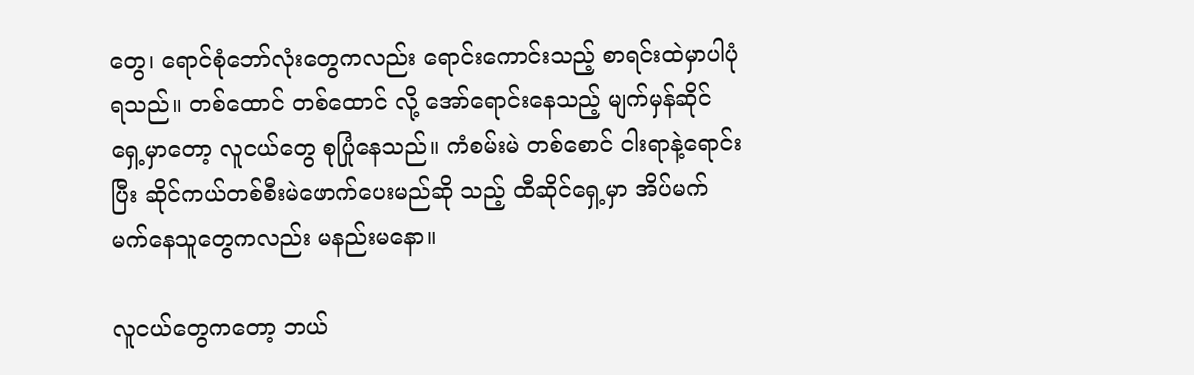တွေ၊ ရောင်စုံဘော်လုံးတွေကလည်း ရောင်းကောင်းသည့် စာရင်းထဲမှာပါပုံရသည်။ တစ်ထောင် တစ်ထောင် လို့ အော်ရောင်းနေသည့် မျက်မှန်ဆိုင်ရှေ့မှာတော့ လူငယ်တွေ စုပြုံနေသည်။ ကံစမ်းမဲ တစ်စောင် ငါးရာနဲ့ရောင်းပြီး ဆိုင်ကယ်တစ်စီးမဲဖောက်ပေးမည်ဆို သည့် ထီဆိုင်ရှေ့မှာ အိပ်မက်မက်နေသူတွေကလည်း မနည်းမနော။

လူငယ်တွေကတော့ ဘယ်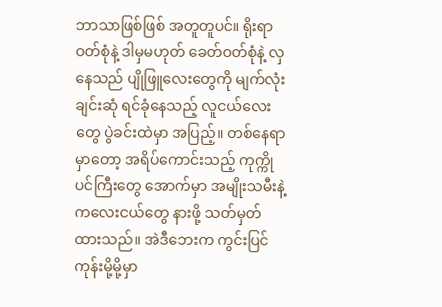ဘာသာဖြစ်ဖြစ် အတူတူပင်။ ရိုးရာဝတ်စုံနဲ့ ဒါမှမဟုတ် ခေတ်ဝတ်စုံနဲ့ လှနေသည် ပျိုဖြူလေးတွေကို မျက်လုံးချင်းဆုံ ရင်ခုံနေသည့် လူငယ်လေး တွေ ပွဲခင်းထဲမှာ အပြည့်။ တစ်နေရာမှာတော့ အရိပ်ကောင်းသည့် ကုက္ကိုပင်ကြီးတွေ အောက်မှာ အမျိုးသမီးနဲ့ ကလေးငယ်တွေ နားဖို့ သတ်မှတ်ထားသည်။ အဲဒီဘေးက ကွင်းပြင် ကုန်းမို့မို့မှာ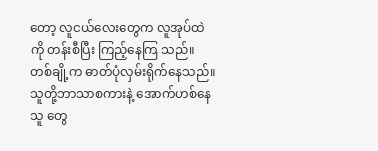တော့ လူငယ်လေးတွေက လူအုပ်ထဲကို တန်းစီပြီး ကြည့်နေကြ သည်။ တစ်ချို့က ဓာတ်ပုံလှမ်းရိုက်နေသည်။ သူတို့ဘာသာစကားနဲ့ အောက်ဟစ်နေသူ တွေ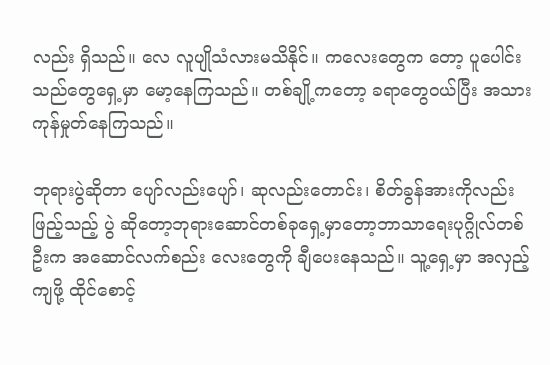လည်း ရှိသည်။ လေ လူပျိုသံလားမသိနိုင်။ ကလေးတွေက တော့ ပူပေါင်းသည်တွေရှေ့မှာ မော့နေကြသည်။ တစ်ချို့ကတော့ ခရာတွေဝယ်ပြီး အသားကုန်မှုတ်နေကြသည်။

ဘုရားပွဲဆိုတာ ပျော်လည်းပျော်၊ ဆုလည်းတောင်း၊ စိတ်ခွန်အားကိုလည်း ဖြည့်သည့် ပွဲ ဆိုတော့ဘုရားဆောင်တစ်ခုရှေ့မှာတော့ဘာသာရေးပုဂ္ဂိုလ်တစ်ဦးက အဆောင်လက်စည်း လေးတွေကို ချီပေးနေသည်။ သူ့ရှေ့မှာ အလှည့်ကျဖို့ ထိုင်စောင့်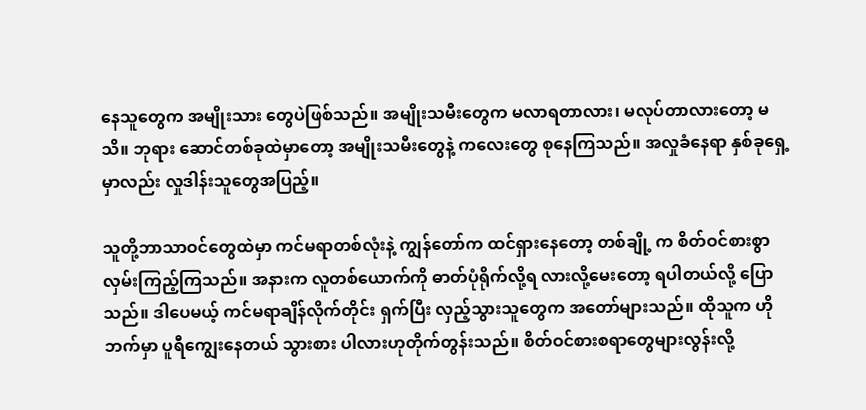နေသူတွေက အမျိုးသား တွေပဲဖြစ်သည်။ အမျိုးသမီးတွေက မလာရတာလား၊ မလုပ်တာလားတော့ မသိ။ ဘုရား ဆောင်တစ်ခုထဲမှာတော့ အမျိုးသမီးတွေနဲ့ ကလေးတွေ စုနေကြသည်။ အလှုခံနေရာ နှစ်ခုရှေ့မှာလည်း လှုဒါန်းသူတွေအပြည့်။

သူတို့ဘာသာဝင်တွေထဲမှာ ကင်မရာတစ်လုံးနဲ့ ကျွန်တော်က ထင်ရှားနေတော့ တစ်ချို့ က စိတ်ဝင်စားစွာလှမ်းကြည့်ကြသည်။ အနားက လူတစ်ယောက်ကို ဓာတ်ပုံရိုက်လို့ရ လားလို့မေးတော့ ရပါတယ်လို့ ပြောသည်။ ဒါပေမယ့် ကင်မရာချိန်လိုက်တိုင်း ရှက်ပြီး လှည့်သွားသူတွေက အတော်များသည်။ ထိုသူက ဟိုဘက်မှာ ပူရီကျွေးနေတယ် သွားစား ပါလားဟုတိုက်တွန်းသည်။ စိတ်ဝင်စားစရာတွေများလွန်းလို့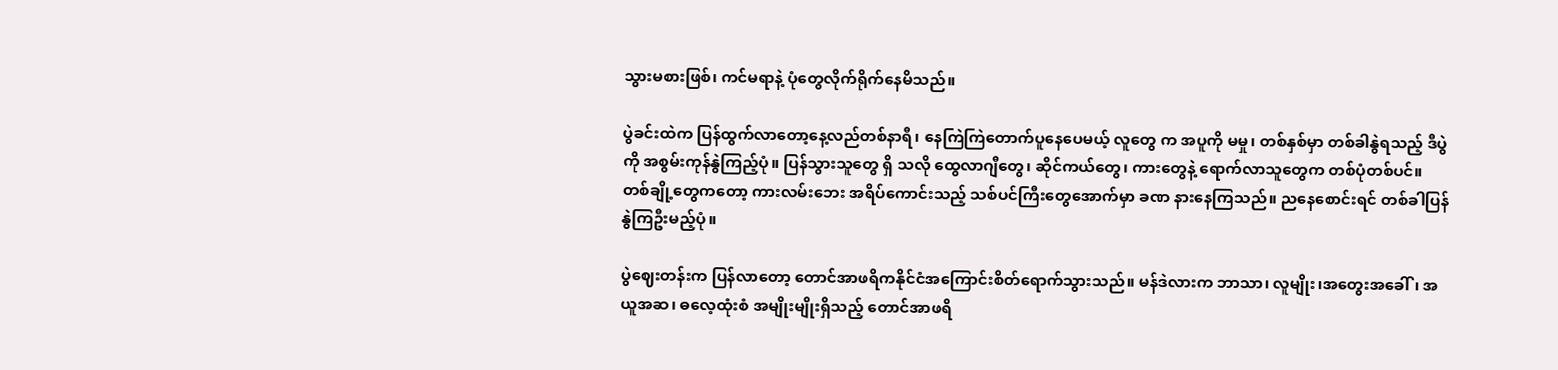သွားမစားဖြစ်၊ ကင်မရာနဲ့ ပုံတွေလိုက်ရိုက်နေမိသည်။

ပွဲခင်းထဲက ပြန်ထွက်လာတော့နေ့လည်တစ်နာရီ၊ နေကြဲကြဲတောက်ပူနေပေမယ့် လူတွေ က အပူကို မမှု၊ တစ်နှစ်မှာ တစ်ခါနွဲရသည့် ဒီပွဲကို အစွမ်းကုန်နွဲကြည့်ပုံ။ ပြန်သွားသူတွေ ရှိ သလို ထွေလာဂျီတွေ၊ ဆိုင်ကယ်တွေ၊ ကားတွေနဲ့ ရောက်လာသူတွေက တစ်ပုံတစ်ပင်။ တစ်ချို့တွေကတော့ ကားလမ်းဘေး အရိပ်ကောင်းသည့် သစ်ပင်ကြီးတွေအောက်မှာ ခဏ နားနေကြသည်။ ညနေစောင်းရင် တစ်ခါပြန်နွဲကြဦးမည့်ပုံ။

ပွဲဈေးတန်းက ပြန်လာတော့ တောင်အာဖရိကနိုင်ငံအကြောင်းစိတ်ရောက်သွားသည်။ မန်ဒဲလားက ဘာသာ၊ လူမျိုး၊အတွေးအခေါ်၊ အယူအဆ၊ ဓလေ့ထုံးစံ အမျိုးမျိုးရှိသည့် တောင်အာဖရိ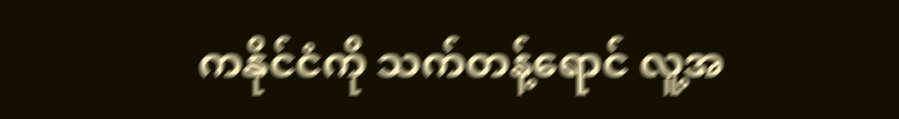ကနိုင်ငံကို သက်တန့်ရောင် လူ့အ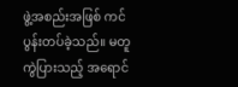ဖွဲ့အစည်းအဖြစ် ကင်ပွန်းတပ်ခဲ့သည်။ မတူကွဲပြားသည့် အရောင်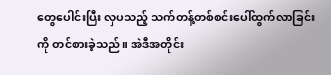တွေပေါင်းပြီး လှပသည့် သက်တန့်တစ်စင်းပေါ်ထွက်လာခြင်း ကို တင်စားခဲ့သည်။ အဲဒီအတိုင်း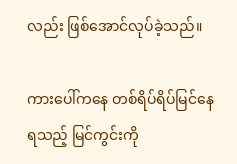လည်း ဖြစ်အောင်လုပ်ခဲ့သည်။

ကားပေါ်ကနေ တစ်ရိပ်ရိပ်မြင်နေရသည့် မြင်ကွင်းကို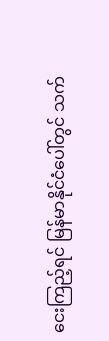ငေးကြည့်ရင် မြန်မာနိုင်ငံပေါ်တွင် သက်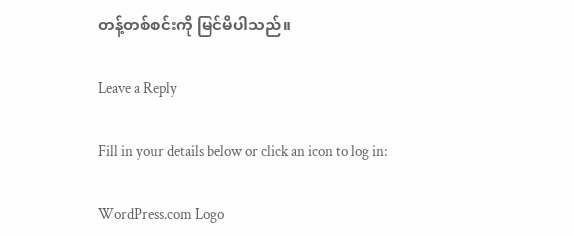တန့်တစ်စင်းကို မြင်မိပါသည်။

Leave a Reply

Fill in your details below or click an icon to log in:

WordPress.com Logo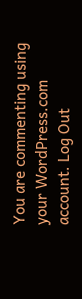You are commenting using your WordPress.com account. Log Out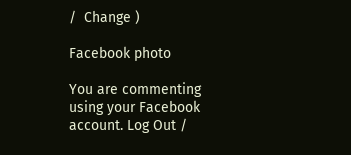/  Change )

Facebook photo

You are commenting using your Facebook account. Log Out /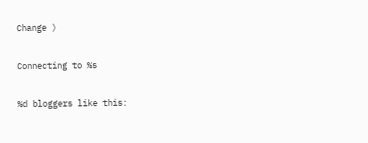Change )

Connecting to %s

%d bloggers like this: